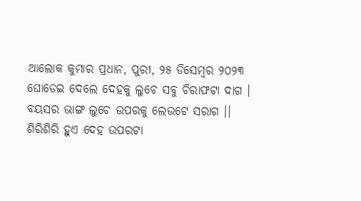ଆଲୋକ କୁମାର ପ୍ରଧାନ, ପୁରୀ, ୨୫ ଡିସେମ୍ବର ୨୦୨୩
ଘୋଡେଇ ଦେଲେ ଦେହକୁ ଲୁଚେ ସବୁ ଚିରାଫଟା ଦାଗ ।
ବୟସର ଭାଙ୍ଗ ଲୁଚେ ଉପରକୁ ଲେଉଟେ ସରାଗ ।।
ଶିରିଶିରି ହୁଏ ଦେହ ଉପରଟା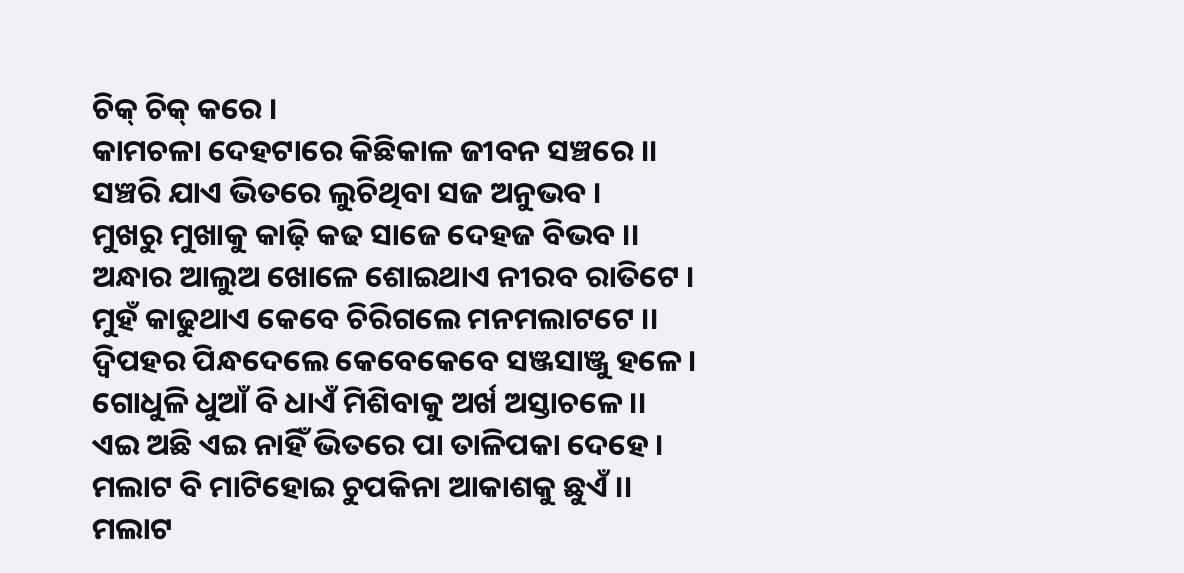ଚିକ୍ ଚିକ୍ କରେ ।
କାମଚଳା ଦେହଟାରେ କିଛିକାଳ ଜୀବନ ସଞ୍ଚରେ ।।
ସଞ୍ଚରି ଯାଏ ଭିତରେ ଲୁଚିଥିବା ସଜ ଅନୁଭବ ।
ମୁଖରୁ ମୁଖାକୁ କାଢ଼ି କଢ ସାଜେ ଦେହଜ ବିଭବ ।।
ଅନ୍ଧାର ଆଲୁଅ ଖୋଳେ ଶୋଇଥାଏ ନୀରବ ରାତିଟେ ।
ମୁହଁ କାଢୁଥାଏ କେବେ ଚିରିଗଲେ ମନମଲାଟଟେ ।।
ଦ୍ବିପହର ପିନ୍ଧଦେଲେ କେବେକେବେ ସଞ୍ଜସାଞ୍ଜୁ ହଳେ ।
ଗୋଧୁଳି ଧୁଆଁ ବି ଧାଏଁ ମିଶିବାକୁ ଅର୍ଖ ଅସ୍ତାଚଳେ ।।
ଏଇ ଅଛି ଏଇ ନାହିଁ ଭିତରେ ପା ତାଳିପକା ଦେହେ ।
ମଲାଟ ବି ମାଟିହୋଇ ଚୁପକିନା ଆକାଶକୁ ଛୁଏଁ ।।
ମଲାଟ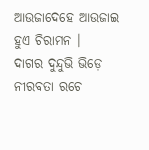ଆଉଜାଦେହେ ଆଉଜାଇ ହୁଏ ଚିରାମନ ।
ଦାଗର ଦୁନ୍ଦୁଭି ଭିଡ଼େ ନୀରବତା ରଚେ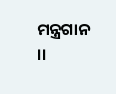ମନ୍ତ୍ରଗାନ ।।